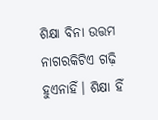ଶିକ୍ଷା ବିନା ଉତ୍ତମ ନାଗରକିଟିଏ ଗଢ଼ି ହୁଏନାହିଁ। ଶିକ୍ଷା ହିଁ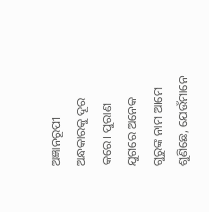ଅଜ୍ଞାନରୂପୀ ଅନ୍ଧକାରକୁ ଦୂର କରେ। ପୁରାଣ ଯୁଗରେ ଅନେକ ଗୁରୁଙ୍କ ନାମ ଆମେ ଶୁଣିଛେ, ଯେଉଁମାନେ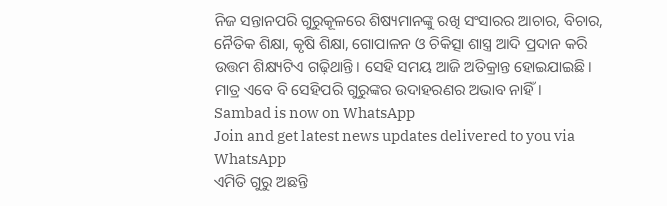ନିଜ ସନ୍ତାନପରି ଗୁରୁକୂଳରେ ଶିଷ୍ୟମାନଙ୍କୁ ରଖି ସଂସାରର ଆଚାର, ବିଚାର, ନୈତିକ ଶିକ୍ଷା, କୃଷି ଶିକ୍ଷା, ଗୋପାଳନ ଓ ଚିକିତ୍ସା ଶାସ୍ତ୍ର ଆଦି ପ୍ରଦାନ କରି ଉତ୍ତମ ଶିକ୍ଷ୍ୟଟିଏ ଗଢ଼ିଥାନ୍ତି। ସେହି ସମୟ ଆଜି ଅତିକ୍ରାନ୍ତ ହୋଇଯାଇଛି। ମାତ୍ର ଏବେ ବି ସେହିପରି ଗୁରୁଙ୍କର ଉଦାହରଣର ଅଭାବ ନାହିଁ।
Sambad is now on WhatsApp
Join and get latest news updates delivered to you via WhatsApp
ଏମିତି ଗୁରୁ ଅଛନ୍ତି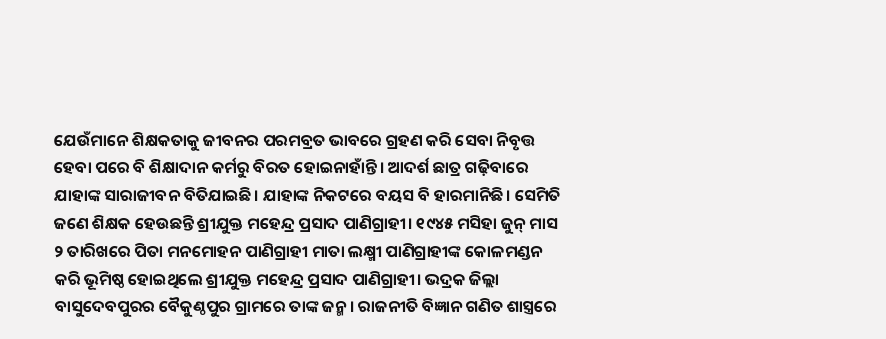ଯେଉଁମାନେ ଶିକ୍ଷକତାକୁ ଜୀବନର ପରମବ୍ରତ ଭାବରେ ଗ୍ରହଣ କରି ସେବା ନିବୃତ୍ତ ହେବା ପରେ ବି ଶିକ୍ଷାଦାନ କର୍ମରୁ ବିରତ ହୋଇନାହାଁନ୍ତି। ଆଦର୍ଶ ଛାତ୍ର ଗଢ଼ିବାରେ ଯାହାଙ୍କ ସାରାଜୀବନ ବିତିଯାଇଛି। ଯାହାଙ୍କ ନିକଟରେ ବୟସ ବି ହାରମାନିଛି। ସେମିତି ଜଣେ ଶିକ୍ଷକ ହେଉଛନ୍ତି ଶ୍ରୀଯୁକ୍ତ ମହେନ୍ଦ୍ର ପ୍ରସାଦ ପାଣିଗ୍ରାହୀ। ୧୯୪୫ ମସିହା ଜୁନ୍ ମାସ ୨ ତାରିଖରେ ପିତା ମନମୋହନ ପାଣିଗ୍ରାହୀ ମାତା ଲକ୍ଷ୍ମୀ ପାଣିଗ୍ରାହୀଙ୍କ କୋଳମଣ୍ଡନ କରି ଭୂମିଷ୍ଠ ହୋଇଥିଲେ ଶ୍ରୀଯୁକ୍ତ ମହେନ୍ଦ୍ର ପ୍ରସାଦ ପାଣିଗ୍ରାହୀ। ଭଦ୍ରକ ଜିଲ୍ଲା ବାସୁଦେବପୁରର ବୈକୁଣ୍ଠପୁର ଗ୍ରାମରେ ତାଙ୍କ ଜନ୍ମ। ରାଜନୀତି ବିଜ୍ଞାନ ଗଣିତ ଶାସ୍ତ୍ରରେ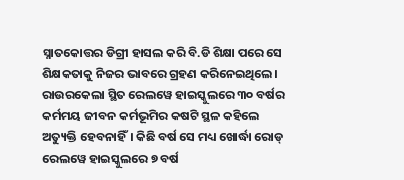ସ୍ନାତକୋତ୍ତର ଡିଗ୍ରୀ ହାସଲ କରି ବି.ଡି ଶିକ୍ଷା ପରେ ସେ ଶିକ୍ଷକତାକୁ ନିଜର ଭାବରେ ଗ୍ରହଣ କରିନେଇଥିଲେ। ରାଉରକେଲା ସ୍ଥିତ ରେଲୱେ ହାଇସ୍କୁଲରେ ୩୦ ବର୍ଷର କର୍ମମୟ ଜୀବନ କର୍ମଭୂମିର କଷଟି ସ୍ଥଳ କହିଲେ ଅତ୍ୟୁକ୍ତି ହେବନାହିଁ। କିଛି ବର୍ଷ ସେ ମଧ୍ୟ ଖୋର୍ଦ୍ଧା ରୋଡ୍ ରେଲୱେ ହାଇସ୍କୁଲରେ ୭ ବର୍ଷ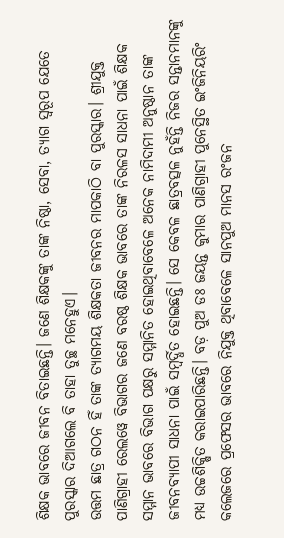ଶିକ୍ଷକ ଭାବରେ ଜୀବନ ବିତାଇଛନ୍ତି। ଜଣେ ଶିକ୍ଷକଙ୍କୁ ତାଙ୍କ ନିଷ୍ଠା, ସେବା, ତ୍ୟାଗ ସ୍ବରୂପ ଯେତେ ପୁରସ୍କାର ଦିଆଗଲେ ବି ତାହା ତୁଚ୍ଛ ମନେହୁଏ।
ଉତ୍ତମ ଛାତ୍ର ଗଠନ ହିଁ ତାଙ୍କ ତ୍ୟାଗମୟ ଶିକ୍ଷକତା ଜୀବନର ମାପକାଠି ବା ପୁରସ୍କାର। ଶ୍ରୀଯୁକ୍ତ ପାଣିଗ୍ରାହୀ ରେଲୱେ ବିଭାଗର ଜଣେ ବରଷ୍ଠ ଶିକ୍ଷକ ଭାବରେ ତାଙ୍କ ନିରଳସ ସାଧନା ପାଇଁ ଶିକ୍ଷକ ସମ୍ମାନ ଭାବରେ ବିଭାଗ ପକ୍ଷରୁ ସମ୍ମାନିତ ହୋଇଥିବାବେଳେ ଅନେକ ନାମିଦାମୀ ଅନୁଷ୍ଠାନ ତାଙ୍କ ଜୀବନବ୍ୟାପୀ ସାଧନା ପାଇଁ ସମ୍ବର୍ଦ୍ଧିତ ହୋଇଛନ୍ତି। ସେ କେବଳ ଛାତ୍ରବତ୍ସଳ ନୁହଁନ୍ତି ନିଜର ସନ୍ତାନମାନଙ୍କୁ ମଧ୍ୟ ଉଚ୍ଚଶିକ୍ଷିତ କରାଇପାରିଛନ୍ତି। ବଡ଼ ପୁଅ ଡଃ ଜୟନ୍ତ କୁମାର ପାଣିଗ୍ରାହୀ ପୁନେସ୍ଥିତ ଇଂଜିନିୟରିଂ କଲେଜରେ ପ୍ରଫେସର ଭାବରେ ନିଯୁକ୍ତ ଥିବାବେଳେ ସାନପୁଅ ମାନସ ରଂଜନ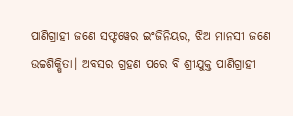ପାଣିଗ୍ରାହୀ ଜଣେ ସଫ୍ଟୱେର ଇଂଜିନିୟର, ଝିଅ ମାନସୀ ଜଣେ ଉଚ୍ଚଶିକ୍ଷିତା। ଅବସର ଗ୍ରହଣ ପରେ ବି ଶ୍ରୀଯୁକ୍ତ ପାଣିଗ୍ରାହୀ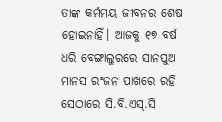ତାଙ୍କ କର୍ମମୟ ଜୀବନର ଶେଷ ହୋଇନାହିଁ। ଆଜକୁ ୧୭ ବର୍ଷ ଧରି ବେଙ୍ଗାଲୁରରେ ସାନପୁଅ ମାନସ ରଂଜନ ପାଖରେ ରହି ସେଠାରେ ସି.ବି.ଏସ୍.ସି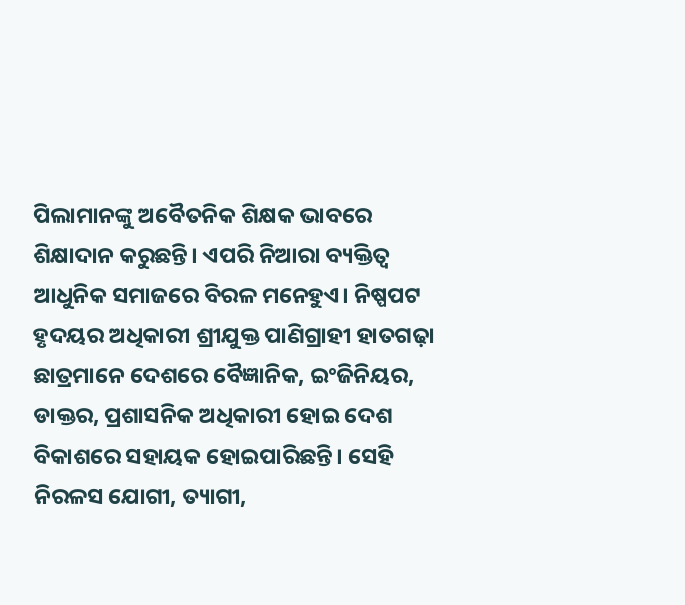ପିଲାମାନଙ୍କୁ ଅବୈତନିକ ଶିକ୍ଷକ ଭାବରେ ଶିକ୍ଷାଦାନ କରୁଛନ୍ତି। ଏପରି ନିଆରା ବ୍ୟକ୍ତିତ୍ବ ଆଧୁନିକ ସମାଜରେ ବିରଳ ମନେହୁଏ। ନିଷ୍ପପଟ ହୃଦୟର ଅଧିକାରୀ ଶ୍ରୀଯୁକ୍ତ ପାଣିଗ୍ରାହୀ ହାତଗଢ଼ା ଛାତ୍ରମାନେ ଦେଶରେ ବୈଜ୍ଞାନିକ, ଇଂଜିନିୟର, ଡାକ୍ତର, ପ୍ରଶାସନିକ ଅଧିକାରୀ ହୋଇ ଦେଶ ବିକାଶରେ ସହାୟକ ହୋଇପାରିଛନ୍ତି। ସେହି ନିରଳସ ଯୋଗୀ, ତ୍ୟାଗୀ,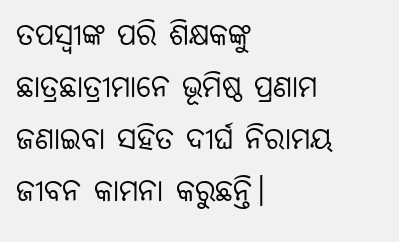ତପସ୍ବୀଙ୍କ ପରି ଶିକ୍ଷକଙ୍କୁ ଛାତ୍ରଛାତ୍ରୀମାନେ ଭୂମିଷ୍ଠ ପ୍ରଣାମ ଜଣାଇବା ସହିତ ଦୀର୍ଘ ନିରାମୟ ଜୀବନ କାମନା କରୁଛନ୍ତି।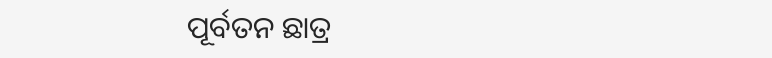ପୂର୍ବତନ ଛାତ୍ର